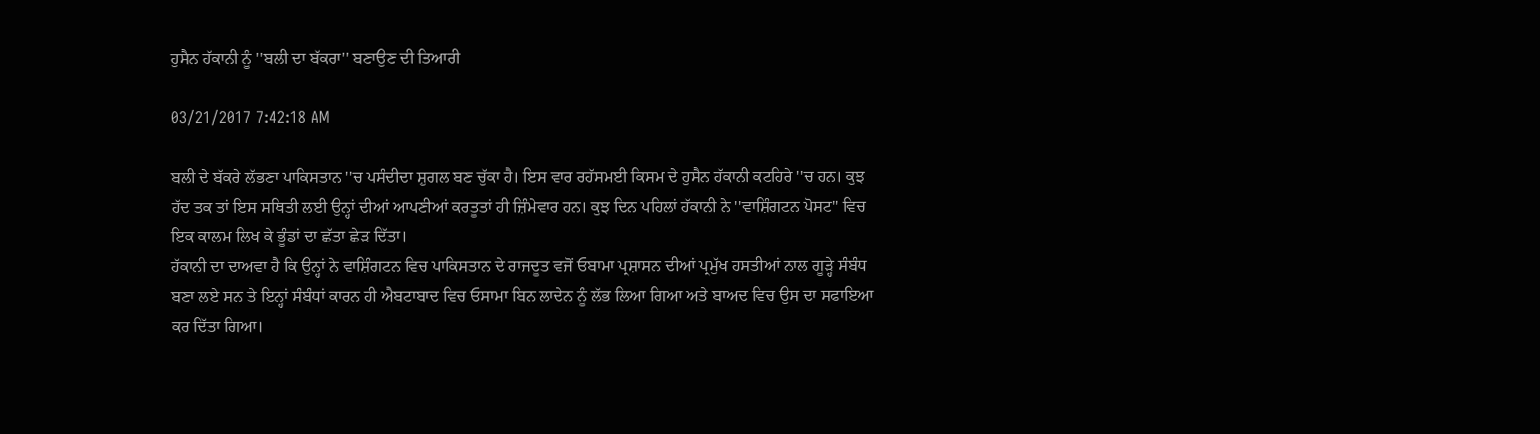ਹੁਸੈਨ ਹੱਕਾਨੀ ਨੂੰ ''ਬਲੀ ਦਾ ਬੱਕਰਾ'' ਬਣਾਉਣ ਦੀ ਤਿਆਰੀ

03/21/2017 7:42:18 AM

ਬਲੀ ਦੇ ਬੱਕਰੇ ਲੱਭਣਾ ਪਾਕਿਸਤਾਨ ''ਚ ਪਸੰਦੀਦਾ ਸ਼ੁਗਲ ਬਣ ਚੁੱਕਾ ਹੈ। ਇਸ ਵਾਰ ਰਹੱਸਮਈ ਕਿਸਮ ਦੇ ਹੁਸੈਨ ਹੱਕਾਨੀ ਕਟਹਿਰੇ ''ਚ ਹਨ। ਕੁਝ ਹੱਦ ਤਕ ਤਾਂ ਇਸ ਸਥਿਤੀ ਲਈ ਉਨ੍ਹਾਂ ਦੀਆਂ ਆਪਣੀਆਂ ਕਰਤੂਤਾਂ ਹੀ ਜ਼ਿੰਮੇਵਾਰ ਹਨ। ਕੁਝ ਦਿਨ ਪਹਿਲਾਂ ਹੱਕਾਨੀ ਨੇ ''ਵਾਸ਼ਿੰਗਟਨ ਪੋਸਟ'' ਵਿਚ ਇਕ ਕਾਲਮ ਲਿਖ ਕੇ ਭੂੰਡਾਂ ਦਾ ਛੱਤਾ ਛੇੜ ਦਿੱਤਾ।
ਹੱਕਾਨੀ ਦਾ ਦਾਅਵਾ ਹੈ ਕਿ ਉਨ੍ਹਾਂ ਨੇ ਵਾਸ਼ਿੰਗਟਨ ਵਿਚ ਪਾਕਿਸਤਾਨ ਦੇ ਰਾਜਦੂਤ ਵਜੋਂ ਓਬਾਮਾ ਪ੍ਰਸ਼ਾਸਨ ਦੀਆਂ ਪ੍ਰਮੁੱਖ ਹਸਤੀਆਂ ਨਾਲ ਗੂੜ੍ਹੇ ਸੰਬੰਧ ਬਣਾ ਲਏ ਸਨ ਤੇ ਇਨ੍ਹਾਂ ਸੰਬੰਧਾਂ ਕਾਰਨ ਹੀ ਐਬਟਾਬਾਦ ਵਿਚ ਓਸਾਮਾ ਬਿਨ ਲਾਦੇਨ ਨੂੰ ਲੱਭ ਲਿਆ ਗਿਆ ਅਤੇ ਬਾਅਦ ਵਿਚ ਉਸ ਦਾ ਸਫਾਇਆ ਕਰ ਦਿੱਤਾ ਗਿਆ।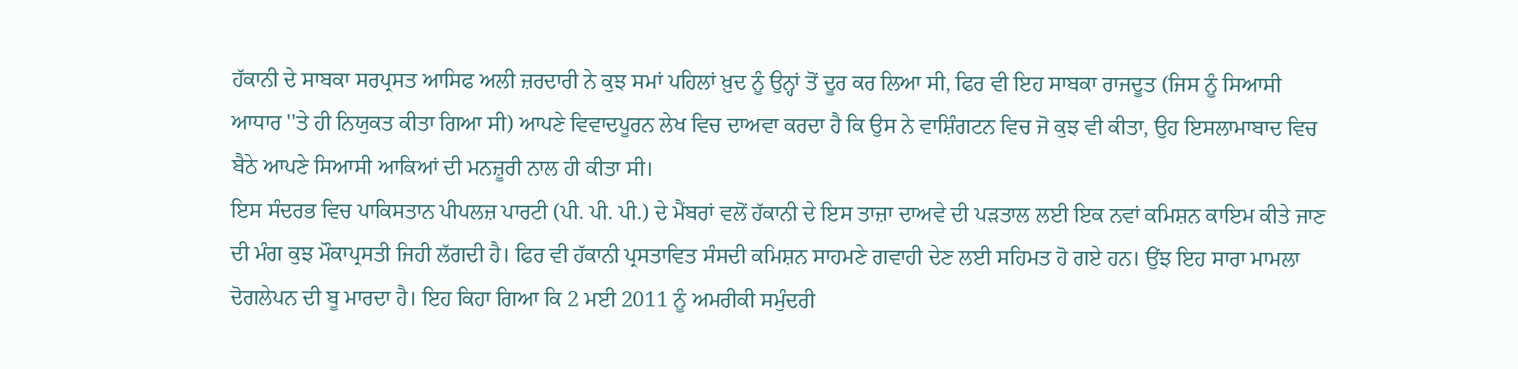ਹੱਕਾਨੀ ਦੇ ਸਾਬਕਾ ਸਰਪ੍ਰਸਤ ਆਸਿਫ ਅਲੀ ਜ਼ਰਦਾਰੀ ਨੇ ਕੁਝ ਸਮਾਂ ਪਹਿਲਾਂ ਖ਼ੁਦ ਨੂੰ ਉਨ੍ਹਾਂ ਤੋਂ ਦੂਰ ਕਰ ਲਿਆ ਸੀ, ਫਿਰ ਵੀ ਇਹ ਸਾਬਕਾ ਰਾਜਦੂਤ (ਜਿਸ ਨੂੰ ਸਿਆਸੀ ਆਧਾਰ ''ਤੇ ਹੀ ਨਿਯੁਕਤ ਕੀਤਾ ਗਿਆ ਸੀ) ਆਪਣੇ ਵਿਵਾਦਪੂਰਨ ਲੇਖ ਵਿਚ ਦਾਅਵਾ ਕਰਦਾ ਹੈ ਕਿ ਉਸ ਨੇ ਵਾਸ਼ਿੰਗਟਨ ਵਿਚ ਜੋ ਕੁਝ ਵੀ ਕੀਤਾ, ਉਹ ਇਸਲਾਮਾਬਾਦ ਵਿਚ ਬੈਠੇ ਆਪਣੇ ਸਿਆਸੀ ਆਕਿਆਂ ਦੀ ਮਨਜ਼ੂਰੀ ਨਾਲ ਹੀ ਕੀਤਾ ਸੀ।
ਇਸ ਸੰਦਰਭ ਵਿਚ ਪਾਕਿਸਤਾਨ ਪੀਪਲਜ਼ ਪਾਰਟੀ (ਪੀ. ਪੀ. ਪੀ.) ਦੇ ਮੈਂਬਰਾਂ ਵਲੋਂ ਹੱਕਾਨੀ ਦੇ ਇਸ ਤਾਜ਼ਾ ਦਾਅਵੇ ਦੀ ਪੜਤਾਲ ਲਈ ਇਕ ਨਵਾਂ ਕਮਿਸ਼ਨ ਕਾਇਮ ਕੀਤੇ ਜਾਣ ਦੀ ਮੰਗ ਕੁਝ ਮੌਕਾਪ੍ਰਸਤੀ ਜਿਹੀ ਲੱਗਦੀ ਹੈ। ਫਿਰ ਵੀ ਹੱਕਾਨੀ ਪ੍ਰਸਤਾਵਿਤ ਸੰਸਦੀ ਕਮਿਸ਼ਨ ਸਾਹਮਣੇ ਗਵਾਹੀ ਦੇਣ ਲਈ ਸਹਿਮਤ ਹੋ ਗਏ ਹਨ। ਉਂਝ ਇਹ ਸਾਰਾ ਮਾਮਲਾ ਦੋਗਲੇਪਨ ਦੀ ਬੂ ਮਾਰਦਾ ਹੈ। ਇਹ ਕਿਹਾ ਗਿਆ ਕਿ 2 ਮਈ 2011 ਨੂੰ ਅਮਰੀਕੀ ਸਮੁੰਦਰੀ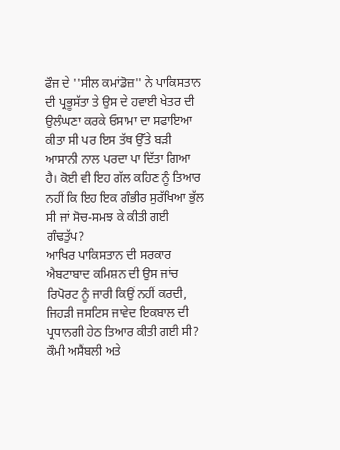ਫੌਜ ਦੇ ''ਸੀਲ ਕਮਾਂਡੋਜ਼'' ਨੇ ਪਾਕਿਸਤਾਨ ਦੀ ਪ੍ਰਭੂਸੱਤਾ ਤੇ ਉਸ ਦੇ ਹਵਾਈ ਖੇਤਰ ਦੀ ਉਲੰਘਣਾ ਕਰਕੇ ਓਸਾਮਾ ਦਾ ਸਫਾਇਆ ਕੀਤਾ ਸੀ ਪਰ ਇਸ ਤੱਥ ਉੱਤੇ ਬੜੀ ਆਸਾਨੀ ਨਾਲ ਪਰਦਾ ਪਾ ਦਿੱਤਾ ਗਿਆ ਹੈ। ਕੋਈ ਵੀ ਇਹ ਗੱਲ ਕਹਿਣ ਨੂੰ ਤਿਆਰ ਨਹੀਂ ਕਿ ਇਹ ਇਕ ਗੰਭੀਰ ਸੁਰੱਖਿਆ ਭੁੱਲ ਸੀ ਜਾਂ ਸੋਚ-ਸਮਝ ਕੇ ਕੀਤੀ ਗਈ ਗੰਢਤੁੱਪ?
ਆਖਿਰ ਪਾਕਿਸਤਾਨ ਦੀ ਸਰਕਾਰ ਐਬਟਾਬਾਦ ਕਮਿਸ਼ਨ ਦੀ ਉਸ ਜਾਂਚ ਰਿਪੋਰਟ ਨੂੰ ਜਾਰੀ ਕਿਉਂ ਨਹੀਂ ਕਰਦੀ, ਜਿਹੜੀ ਜਸਟਿਸ ਜਾਵੇਦ ਇਕਬਾਲ ਦੀ ਪ੍ਰਧਾਨਗੀ ਹੇਠ ਤਿਆਰ ਕੀਤੀ ਗਈ ਸੀ? ਕੌਮੀ ਅਸੈਂਬਲੀ ਅਤੇ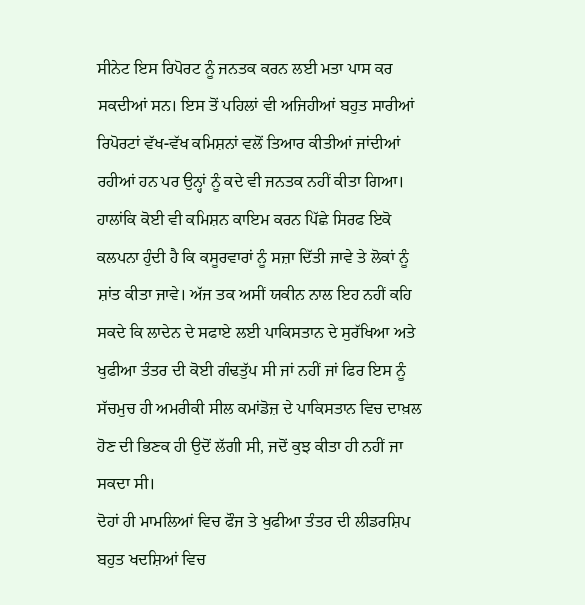ਸੀਨੇਟ ਇਸ ਰਿਪੋਰਟ ਨੂੰ ਜਨਤਕ ਕਰਨ ਲਈ ਮਤਾ ਪਾਸ ਕਰ ਸਕਦੀਆਂ ਸਨ। ਇਸ ਤੋਂ ਪਹਿਲਾਂ ਵੀ ਅਜਿਹੀਆਂ ਬਹੁਤ ਸਾਰੀਆਂ ਰਿਪੋਰਟਾਂ ਵੱਖ-ਵੱਖ ਕਮਿਸ਼ਨਾਂ ਵਲੋਂ ਤਿਆਰ ਕੀਤੀਆਂ ਜਾਂਦੀਆਂ ਰਹੀਆਂ ਹਨ ਪਰ ਉਨ੍ਹਾਂ ਨੂੰ ਕਦੇ ਵੀ ਜਨਤਕ ਨਹੀਂ ਕੀਤਾ ਗਿਆ।
ਹਾਲਾਂਕਿ ਕੋਈ ਵੀ ਕਮਿਸ਼ਨ ਕਾਇਮ ਕਰਨ ਪਿੱਛੇ ਸਿਰਫ ਇਕੋ ਕਲਪਨਾ ਹੁੰਦੀ ਹੈ ਕਿ ਕਸੂਰਵਾਰਾਂ ਨੂੰ ਸਜ਼ਾ ਦਿੱਤੀ ਜਾਵੇ ਤੇ ਲੋਕਾਂ ਨੂੰ ਸ਼ਾਂਤ ਕੀਤਾ ਜਾਵੇ। ਅੱਜ ਤਕ ਅਸੀਂ ਯਕੀਨ ਨਾਲ ਇਹ ਨਹੀਂ ਕਹਿ ਸਕਦੇ ਕਿ ਲਾਦੇਨ ਦੇ ਸਫਾਏ ਲਈ ਪਾਕਿਸਤਾਨ ਦੇ ਸੁਰੱਖਿਆ ਅਤੇ ਖੁਫੀਆ ਤੰਤਰ ਦੀ ਕੋਈ ਗੰਢਤੁੱਪ ਸੀ ਜਾਂ ਨਹੀਂ ਜਾਂ ਫਿਰ ਇਸ ਨੂੰ ਸੱਚਮੁਚ ਹੀ ਅਮਰੀਕੀ ਸੀਲ ਕਮਾਂਡੋਜ਼ ਦੇ ਪਾਕਿਸਤਾਨ ਵਿਚ ਦਾਖ਼ਲ ਹੋਣ ਦੀ ਭਿਣਕ ਹੀ ਉਦੋਂ ਲੱਗੀ ਸੀ, ਜਦੋਂ ਕੁਝ ਕੀਤਾ ਹੀ ਨਹੀਂ ਜਾ ਸਕਦਾ ਸੀ।
ਦੋਹਾਂ ਹੀ ਮਾਮਲਿਆਂ ਵਿਚ ਫੌਜ ਤੇ ਖੁਫੀਆ ਤੰਤਰ ਦੀ ਲੀਡਰਸ਼ਿਪ ਬਹੁਤ ਖਦਸ਼ਿਆਂ ਵਿਚ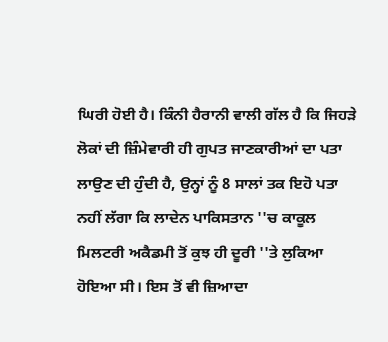ਘਿਰੀ ਹੋਈ ਹੈ। ਕਿੰਨੀ ਹੈਰਾਨੀ ਵਾਲੀ ਗੱਲ ਹੈ ਕਿ ਜਿਹੜੇ ਲੋਕਾਂ ਦੀ ਜ਼ਿੰਮੇਵਾਰੀ ਹੀ ਗੁਪਤ ਜਾਣਕਾਰੀਆਂ ਦਾ ਪਤਾ ਲਾਉਣ ਦੀ ਹੁੰਦੀ ਹੈ, ਉਨ੍ਹਾਂ ਨੂੰ 8 ਸਾਲਾਂ ਤਕ ਇਹੋ ਪਤਾ ਨਹੀਂ ਲੱਗਾ ਕਿ ਲਾਦੇਨ ਪਾਕਿਸਤਾਨ ''ਚ ਕਾਕੂਲ ਮਿਲਟਰੀ ਅਕੈਡਮੀ ਤੋਂ ਕੁਝ ਹੀ ਦੂਰੀ ''ਤੇ ਲੁਕਿਆ ਹੋਇਆ ਸੀ। ਇਸ ਤੋਂ ਵੀ ਜ਼ਿਆਦਾ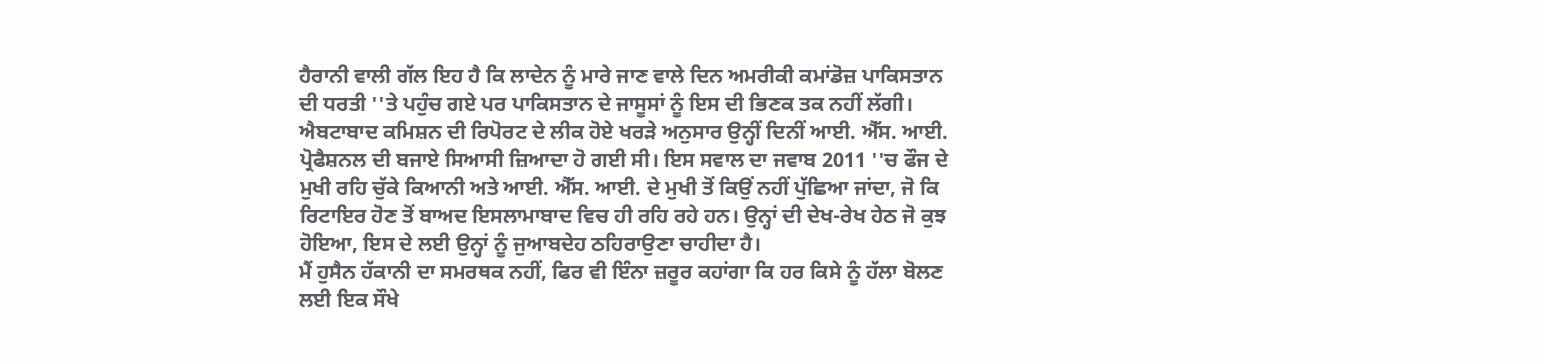ਹੈਰਾਨੀ ਵਾਲੀ ਗੱਲ ਇਹ ਹੈ ਕਿ ਲਾਦੇਨ ਨੂੰ ਮਾਰੇ ਜਾਣ ਵਾਲੇ ਦਿਨ ਅਮਰੀਕੀ ਕਮਾਂਡੋਜ਼ ਪਾਕਿਸਤਾਨ ਦੀ ਧਰਤੀ ''ਤੇ ਪਹੁੰਚ ਗਏ ਪਰ ਪਾਕਿਸਤਾਨ ਦੇ ਜਾਸੂਸਾਂ ਨੂੰ ਇਸ ਦੀ ਭਿਣਕ ਤਕ ਨਹੀਂ ਲੱਗੀ।
ਐਬਟਾਬਾਦ ਕਮਿਸ਼ਨ ਦੀ ਰਿਪੋਰਟ ਦੇ ਲੀਕ ਹੋਏ ਖਰੜੇ ਅਨੁਸਾਰ ਉਨ੍ਹੀਂ ਦਿਨੀਂ ਆਈ. ਐੱਸ. ਆਈ. ਪ੍ਰੋਫੈਸ਼ਨਲ ਦੀ ਬਜਾਏ ਸਿਆਸੀ ਜ਼ਿਆਦਾ ਹੋ ਗਈ ਸੀ। ਇਸ ਸਵਾਲ ਦਾ ਜਵਾਬ 2011 ''ਚ ਫੌਜ ਦੇ ਮੁਖੀ ਰਹਿ ਚੁੱਕੇ ਕਿਆਨੀ ਅਤੇ ਆਈ. ਐੱਸ. ਆਈ. ਦੇ ਮੁਖੀ ਤੋਂ ਕਿਉਂ ਨਹੀਂ ਪੁੱਛਿਆ ਜਾਂਦਾ, ਜੋ ਕਿ ਰਿਟਾਇਰ ਹੋਣ ਤੋਂ ਬਾਅਦ ਇਸਲਾਮਾਬਾਦ ਵਿਚ ਹੀ ਰਹਿ ਰਹੇ ਹਨ। ਉਨ੍ਹਾਂ ਦੀ ਦੇਖ-ਰੇਖ ਹੇਠ ਜੋ ਕੁਝ ਹੋਇਆ, ਇਸ ਦੇ ਲਈ ਉਨ੍ਹਾਂ ਨੂੰ ਜੁਆਬਦੇਹ ਠਹਿਰਾਉਣਾ ਚਾਹੀਦਾ ਹੈ।
ਮੈਂ ਹੁਸੈਨ ਹੱਕਾਨੀ ਦਾ ਸਮਰਥਕ ਨਹੀਂ, ਫਿਰ ਵੀ ਇੰਨਾ ਜ਼ਰੂਰ ਕਹਾਂਗਾ ਕਿ ਹਰ ਕਿਸੇ ਨੂੰ ਹੱਲਾ ਬੋਲਣ ਲਈ ਇਕ ਸੌਖੇ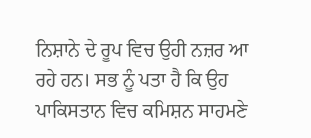ਨਿਸ਼ਾਨੇ ਦੇ ਰੂਪ ਵਿਚ ਉਹੀ ਨਜ਼ਰ ਆ ਰਹੇ ਹਨ। ਸਭ ਨੂੰ ਪਤਾ ਹੈ ਕਿ ਉਹ ਪਾਕਿਸਤਾਨ ਵਿਚ ਕਮਿਸ਼ਨ ਸਾਹਮਣੇ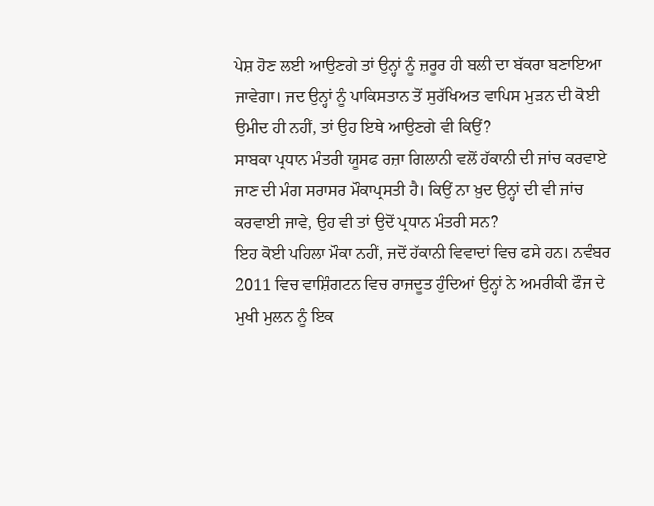ਪੇਸ਼ ਹੋਣ ਲਈ ਆਉਣਗੇ ਤਾਂ ਉਨ੍ਹਾਂ ਨੂੰ ਜ਼ਰੂਰ ਹੀ ਬਲੀ ਦਾ ਬੱਕਰਾ ਬਣਾਇਆ ਜਾਵੇਗਾ। ਜਦ ਉਨ੍ਹਾਂ ਨੂੰ ਪਾਕਿਸਤਾਨ ਤੋਂ ਸੁਰੱਖਿਅਤ ਵਾਪਿਸ ਮੁੜਨ ਦੀ ਕੋਈ ਉਮੀਦ ਹੀ ਨਹੀਂ, ਤਾਂ ਉਹ ਇਥੇ ਆਉਣਗੇ ਵੀ ਕਿਉਂ?
ਸਾਬਕਾ ਪ੍ਰਧਾਨ ਮੰਤਰੀ ਯੂਸਫ ਰਜ਼ਾ ਗਿਲਾਨੀ ਵਲੋਂ ਹੱਕਾਨੀ ਦੀ ਜਾਂਚ ਕਰਵਾਏ ਜਾਣ ਦੀ ਮੰਗ ਸਰਾਸਰ ਮੌਕਾਪ੍ਰਸਤੀ ਹੈ। ਕਿਉਂ ਨਾ ਖ਼ੁਦ ਉਨ੍ਹਾਂ ਦੀ ਵੀ ਜਾਂਚ ਕਰਵਾਈ ਜਾਵੇ, ਉਹ ਵੀ ਤਾਂ ਉਦੋਂ ਪ੍ਰਧਾਨ ਮੰਤਰੀ ਸਨ?
ਇਹ ਕੋਈ ਪਹਿਲਾ ਮੌਕਾ ਨਹੀਂ, ਜਦੋਂ ਹੱਕਾਨੀ ਵਿਵਾਦਾਂ ਵਿਚ ਫਸੇ ਹਨ। ਨਵੰਬਰ 2011 ਵਿਚ ਵਾਸ਼ਿੰਗਟਨ ਵਿਚ ਰਾਜਦੂਤ ਹੁੰਦਿਆਂ ਉਨ੍ਹਾਂ ਨੇ ਅਮਰੀਕੀ ਫੌਜ ਦੇ ਮੁਖੀ ਮੁਲਨ ਨੂੰ ਇਕ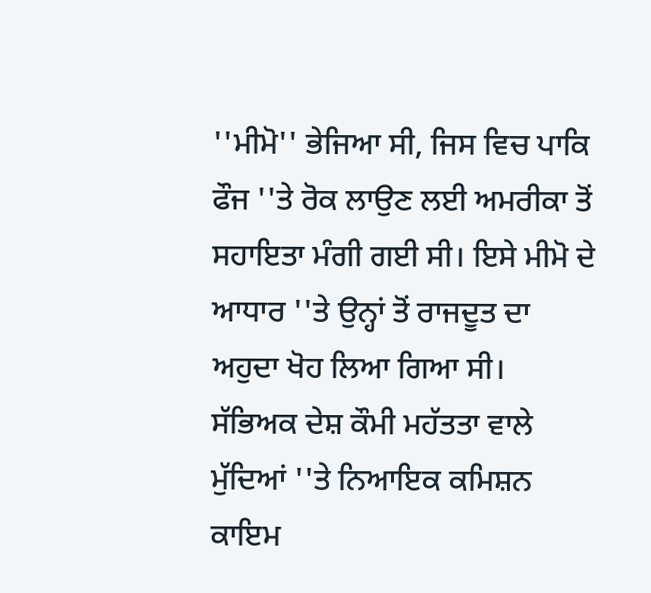''ਮੀਮੋ'' ਭੇਜਿਆ ਸੀ, ਜਿਸ ਵਿਚ ਪਾਕਿ ਫੌਜ ''ਤੇ ਰੋਕ ਲਾਉਣ ਲਈ ਅਮਰੀਕਾ ਤੋਂ ਸਹਾਇਤਾ ਮੰਗੀ ਗਈ ਸੀ। ਇਸੇ ਮੀਮੋ ਦੇ ਆਧਾਰ ''ਤੇ ਉਨ੍ਹਾਂ ਤੋਂ ਰਾਜਦੂਤ ਦਾ ਅਹੁਦਾ ਖੋਹ ਲਿਆ ਗਿਆ ਸੀ।
ਸੱਭਿਅਕ ਦੇਸ਼ ਕੌਮੀ ਮਹੱਤਤਾ ਵਾਲੇ ਮੁੱਦਿਆਂ ''ਤੇ ਨਿਆਇਕ ਕਮਿਸ਼ਨ ਕਾਇਮ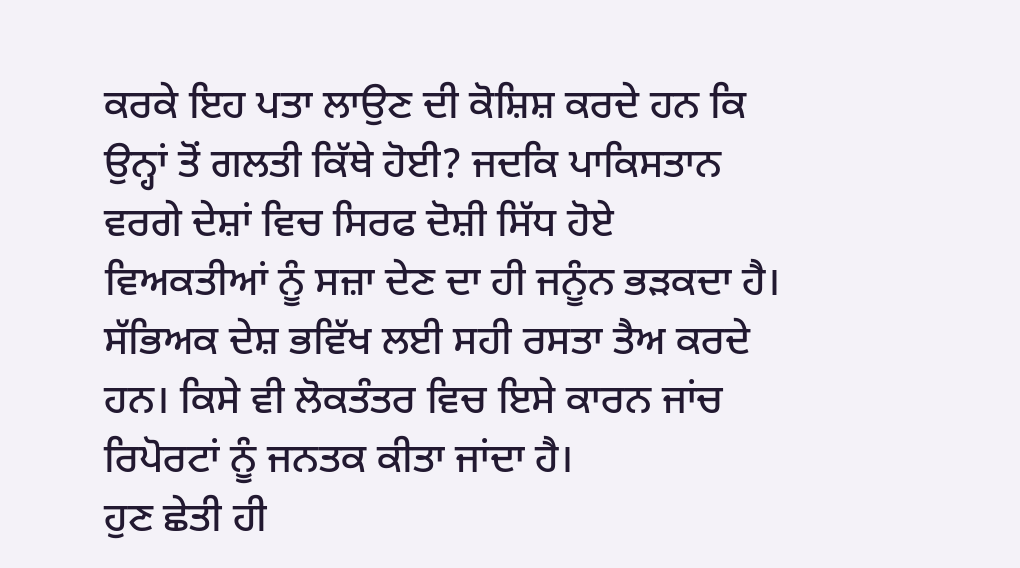ਕਰਕੇ ਇਹ ਪਤਾ ਲਾਉਣ ਦੀ ਕੋਸ਼ਿਸ਼ ਕਰਦੇ ਹਨ ਕਿ ਉਨ੍ਹਾਂ ਤੋਂ ਗਲਤੀ ਕਿੱਥੇ ਹੋਈ? ਜਦਕਿ ਪਾਕਿਸਤਾਨ ਵਰਗੇ ਦੇਸ਼ਾਂ ਵਿਚ ਸਿਰਫ ਦੋਸ਼ੀ ਸਿੱਧ ਹੋਏ ਵਿਅਕਤੀਆਂ ਨੂੰ ਸਜ਼ਾ ਦੇਣ ਦਾ ਹੀ ਜਨੂੰਨ ਭੜਕਦਾ ਹੈ। ਸੱਭਿਅਕ ਦੇਸ਼ ਭਵਿੱਖ ਲਈ ਸਹੀ ਰਸਤਾ ਤੈਅ ਕਰਦੇ ਹਨ। ਕਿਸੇ ਵੀ ਲੋਕਤੰਤਰ ਵਿਚ ਇਸੇ ਕਾਰਨ ਜਾਂਚ ਰਿਪੋਰਟਾਂ ਨੂੰ ਜਨਤਕ ਕੀਤਾ ਜਾਂਦਾ ਹੈ।
ਹੁਣ ਛੇਤੀ ਹੀ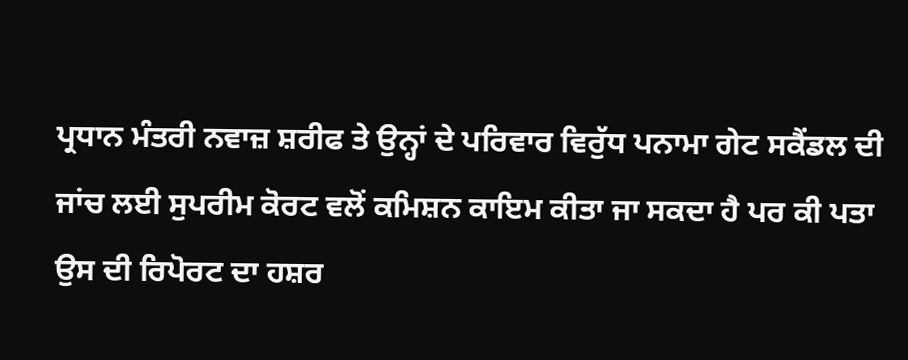ਪ੍ਰਧਾਨ ਮੰਤਰੀ ਨਵਾਜ਼ ਸ਼ਰੀਫ ਤੇ ਉਨ੍ਹਾਂ ਦੇ ਪਰਿਵਾਰ ਵਿਰੁੱਧ ਪਨਾਮਾ ਗੇਟ ਸਕੈਂਡਲ ਦੀ ਜਾਂਚ ਲਈ ਸੁਪਰੀਮ ਕੋਰਟ ਵਲੋਂ ਕਮਿਸ਼ਨ ਕਾਇਮ ਕੀਤਾ ਜਾ ਸਕਦਾ ਹੈ ਪਰ ਕੀ ਪਤਾ ਉਸ ਦੀ ਰਿਪੋਰਟ ਦਾ ਹਸ਼ਰ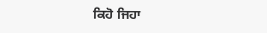ਕਿਹੋ ਜਿਹਾ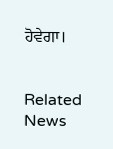ਹੋਵੇਗਾ।


Related News